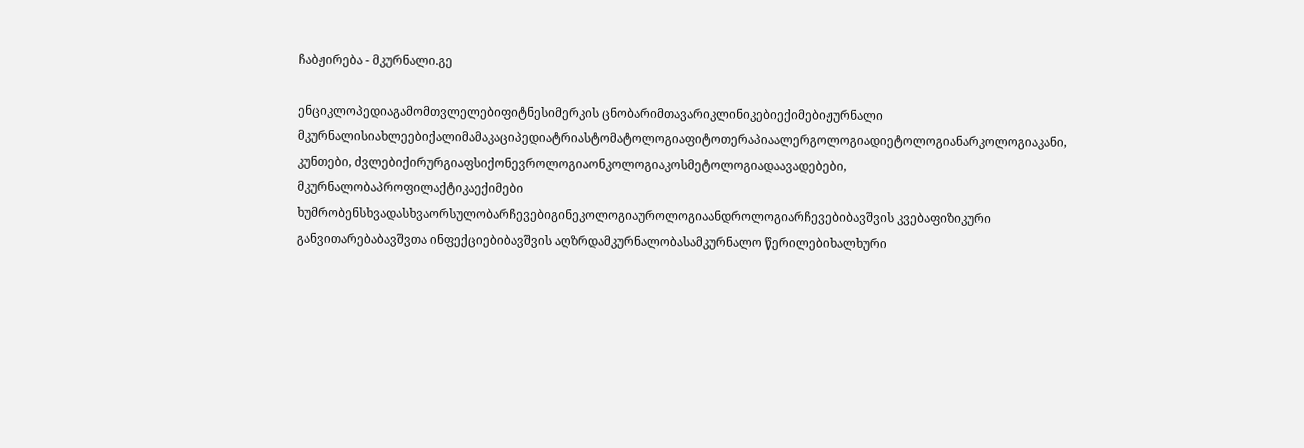ჩაბჟირება - მკურნალი.გე

ენციკლოპედიაგამომთვლელებიფიტნესიმერკის ცნობარიმთავარიკლინიკებიექიმებიჟურნალი მკურნალისიახლეებიქალიმამაკაციპედიატრიასტომატოლოგიაფიტოთერაპიაალერგოლოგიადიეტოლოგიანარკოლოგიაკანი, კუნთები, ძვლებიქირურგიაფსიქონევროლოგიაონკოლოგიაკოსმეტოლოგიადაავადებები, მკურნალობაპროფილაქტიკაექიმები ხუმრობენსხვადასხვაორსულობარჩევებიგინეკოლოგიაუროლოგიაანდროლოგიარჩევებიბავშვის კვებაფიზიკური განვითარებაბავშვთა ინფექციებიბავშვის აღზრდამკურნალობასამკურნალო წერილებიხალხური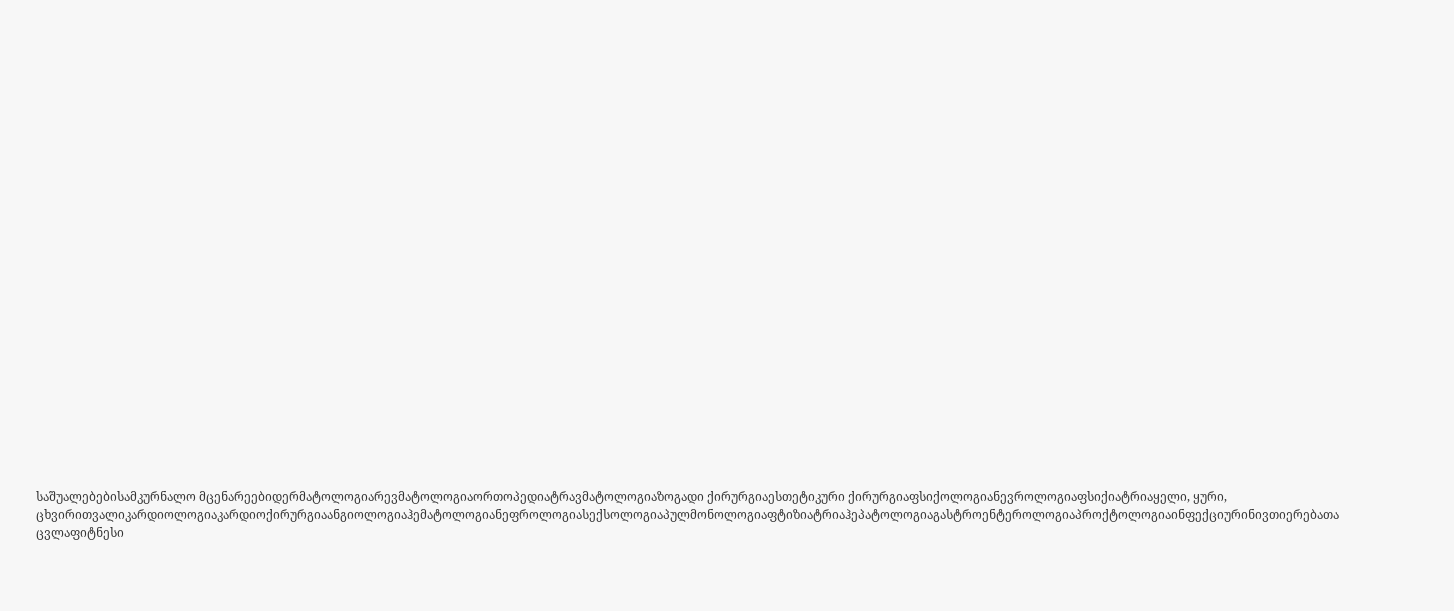საშუალებებისამკურნალო მცენარეებიდერმატოლოგიარევმატოლოგიაორთოპედიატრავმატოლოგიაზოგადი ქირურგიაესთეტიკური ქირურგიაფსიქოლოგიანევროლოგიაფსიქიატრიაყელი, ყური, ცხვირითვალიკარდიოლოგიაკარდიოქირურგიაანგიოლოგიაჰემატოლოგიანეფროლოგიასექსოლოგიაპულმონოლოგიაფტიზიატრიაჰეპატოლოგიაგასტროენტეროლოგიაპროქტოლოგიაინფექციურინივთიერებათა ცვლაფიტნესი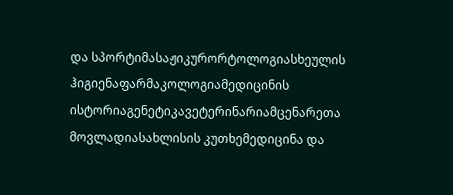და სპორტიმასაჟიკურორტოლოგიასხეულის ჰიგიენაფარმაკოლოგიამედიცინის ისტორიაგენეტიკავეტერინარიამცენარეთა მოვლადიასახლისის კუთხემედიცინა და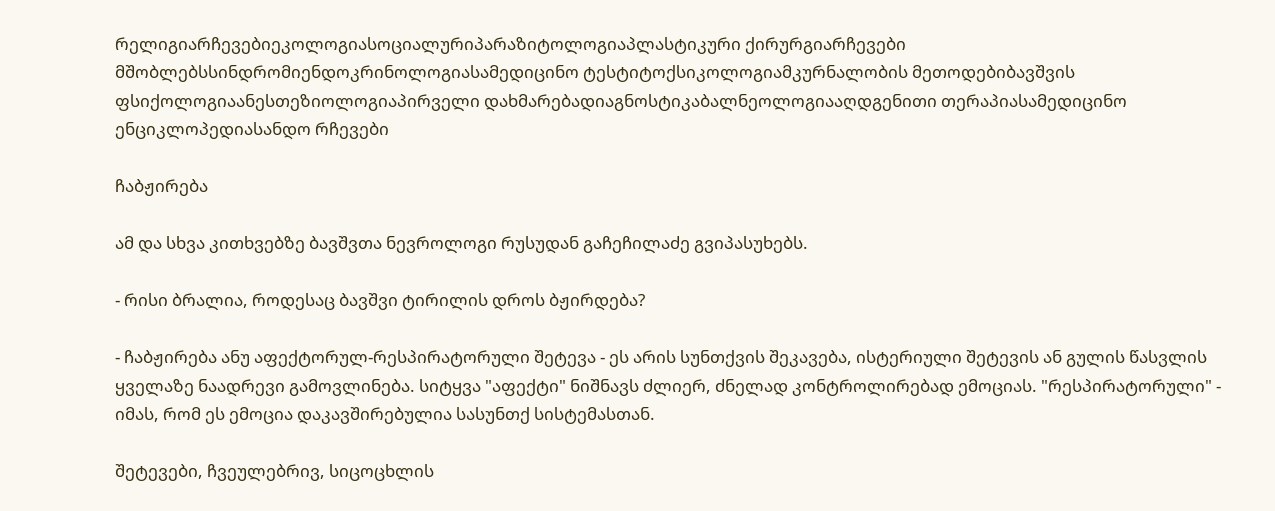რელიგიარჩევებიეკოლოგიასოციალურიპარაზიტოლოგიაპლასტიკური ქირურგიარჩევები მშობლებსსინდრომიენდოკრინოლოგიასამედიცინო ტესტიტოქსიკოლოგიამკურნალობის მეთოდებიბავშვის ფსიქოლოგიაანესთეზიოლოგიაპირველი დახმარებადიაგნოსტიკაბალნეოლოგიააღდგენითი თერაპიასამედიცინო ენციკლოპედიასანდო რჩევები

ჩაბჟირება

ამ და სხვა კითხვებზე ბავშვთა ნევროლოგი რუსუდან გაჩეჩილაძე გვიპასუხებს.

- რისი ბრალია, როდესაც ბავშვი ტირილის დროს ბჟირდება?

- ჩაბჟირება ანუ აფექტორულ-რესპირატორული შეტევა - ეს არის სუნთქვის შეკავება, ისტერიული შეტევის ან გულის წასვლის ყველაზე ნაადრევი გამოვლინება. სიტყვა "აფექტი" ნიშნავს ძლიერ, ძნელად კონტროლირებად ემოციას. "რესპირატორული" - იმას, რომ ეს ემოცია დაკავშირებულია სასუნთქ სისტემასთან.

შეტევები, ჩვეულებრივ, სიცოცხლის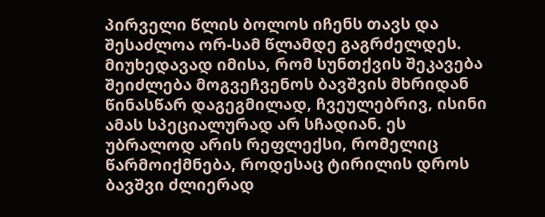პირველი წლის ბოლოს იჩენს თავს და შესაძლოა ორ-სამ წლამდე გაგრძელდეს. მიუხედავად იმისა, რომ სუნთქვის შეკავება შეიძლება მოგვეჩვენოს ბავშვის მხრიდან წინასწარ დაგეგმილად, ჩვეულებრივ, ისინი ამას სპეციალურად არ სჩადიან. ეს უბრალოდ არის რეფლექსი, რომელიც წარმოიქმნება, როდესაც ტირილის დროს ბავშვი ძლიერად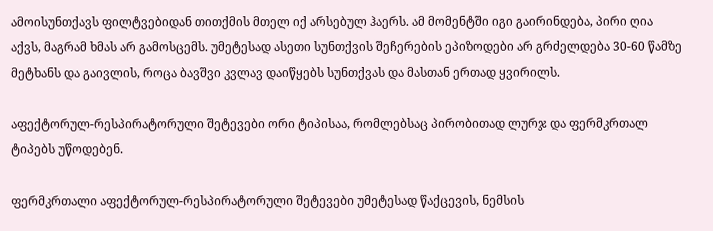ამოისუნთქავს ფილტვებიდან თითქმის მთელ იქ არსებულ ჰაერს. ამ მომენტში იგი გაირინდება, პირი ღია აქვს, მაგრამ ხმას არ გამოსცემს. უმეტესად ასეთი სუნთქვის შეჩერების ეპიზოდები არ გრძელდება 30-60 წამზე მეტხანს და გაივლის, როცა ბავშვი კვლავ დაიწყებს სუნთქვას და მასთან ერთად ყვირილს.

აფექტორულ-რესპირატორული შეტევები ორი ტიპისაა, რომლებსაც პირობითად ლურჯ და ფერმკრთალ ტიპებს უწოდებენ.

ფერმკრთალი აფექტორულ-რესპირატორული შეტევები უმეტესად წაქცევის, ნემსის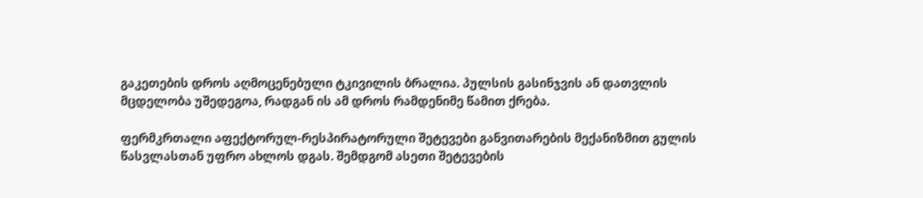გაკეთების დროს აღმოცენებული ტკივილის ბრალია. პულსის გასინჯვის ან დათვლის მცდელობა უშედეგოა, რადგან ის ამ დროს რამდენიმე წამით ქრება.

ფერმკრთალი აფექტორულ-რესპირატორული შეტევები განვითარების მექანიზმით გულის წასვლასთან უფრო ახლოს დგას. შემდგომ ასეთი შეტევების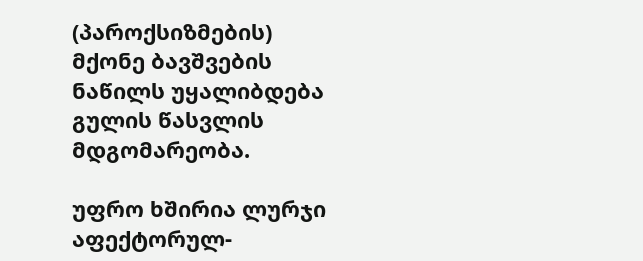(პაროქსიზმების) მქონე ბავშვების ნაწილს უყალიბდება გულის წასვლის მდგომარეობა.

უფრო ხშირია ლურჯი აფექტორულ-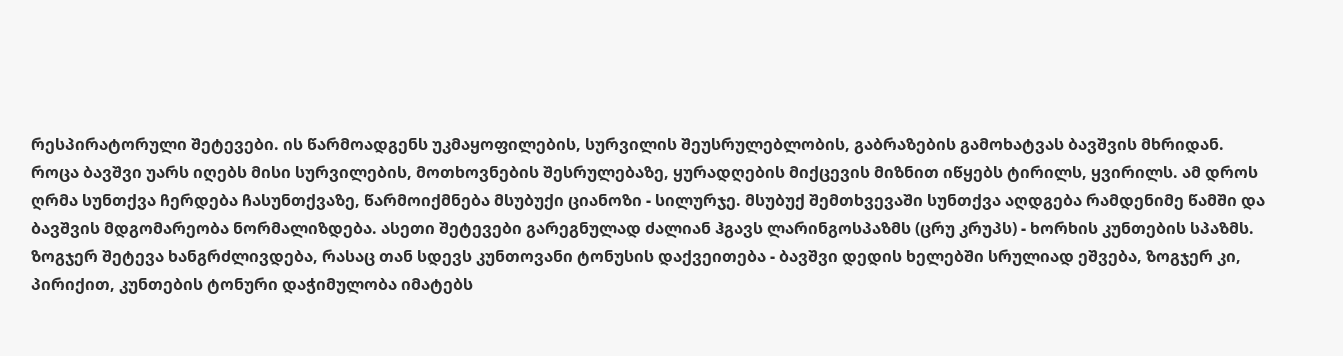რესპირატორული შეტევები. ის წარმოადგენს უკმაყოფილების, სურვილის შეუსრულებლობის, გაბრაზების გამოხატვას ბავშვის მხრიდან. როცა ბავშვი უარს იღებს მისი სურვილების, მოთხოვნების შესრულებაზე, ყურადღების მიქცევის მიზნით იწყებს ტირილს, ყვირილს. ამ დროს ღრმა სუნთქვა ჩერდება ჩასუნთქვაზე, წარმოიქმნება მსუბუქი ციანოზი - სილურჯე. მსუბუქ შემთხვევაში სუნთქვა აღდგება რამდენიმე წამში და ბავშვის მდგომარეობა ნორმალიზდება. ასეთი შეტევები გარეგნულად ძალიან ჰგავს ლარინგოსპაზმს (ცრუ კრუპს) - ხორხის კუნთების სპაზმს. ზოგჯერ შეტევა ხანგრძლივდება, რასაც თან სდევს კუნთოვანი ტონუსის დაქვეითება - ბავშვი დედის ხელებში სრულიად ეშვება, ზოგჯერ კი, პირიქით, კუნთების ტონური დაჭიმულობა იმატებს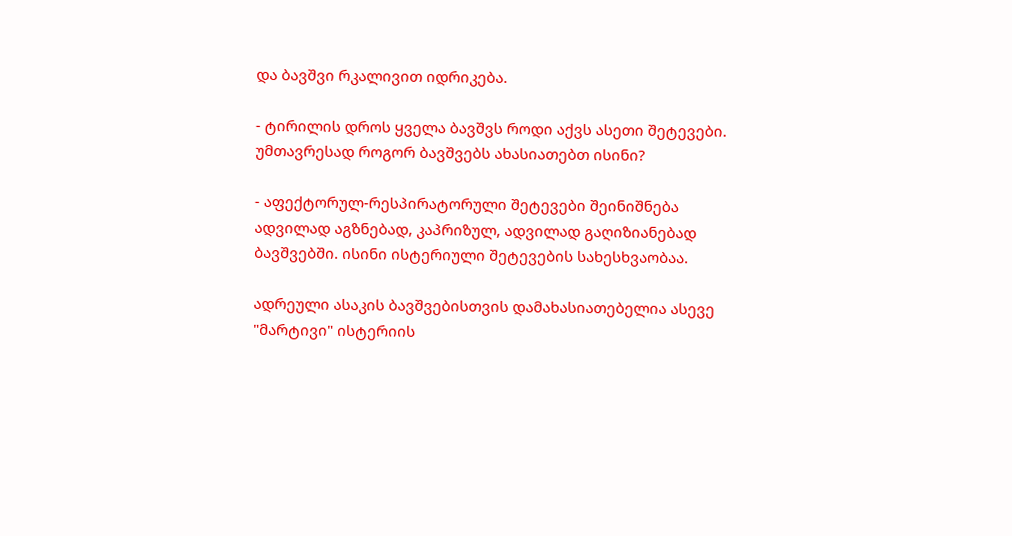და ბავშვი რკალივით იდრიკება.

- ტირილის დროს ყველა ბავშვს როდი აქვს ასეთი შეტევები. უმთავრესად როგორ ბავშვებს ახასიათებთ ისინი?

- აფექტორულ-რესპირატორული შეტევები შეინიშნება ადვილად აგზნებად, კაპრიზულ, ადვილად გაღიზიანებად ბავშვებში. ისინი ისტერიული შეტევების სახესხვაობაა.

ადრეული ასაკის ბავშვებისთვის დამახასიათებელია ასევე "მარტივი" ისტერიის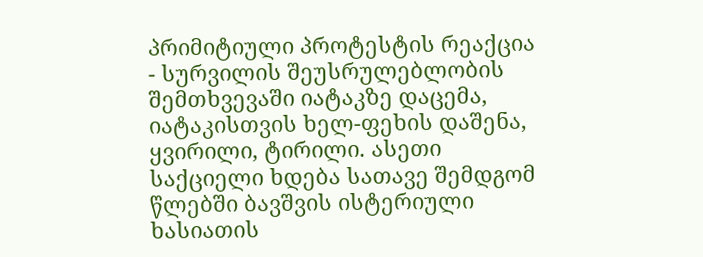პრიმიტიული პროტესტის რეაქცია - სურვილის შეუსრულებლობის შემთხვევაში იატაკზე დაცემა, იატაკისთვის ხელ-ფეხის დაშენა, ყვირილი, ტირილი. ასეთი საქციელი ხდება სათავე შემდგომ წლებში ბავშვის ისტერიული ხასიათის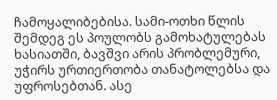ჩამოყალიბებისა. სამი-ოთხი წლის შემდეგ ეს პოულობს გამოხატულებას ხასიათში, ბავშვი არის პრობლემური, უჭირს ურთიერთობა თანატოლებსა და უფროსებთან. ასე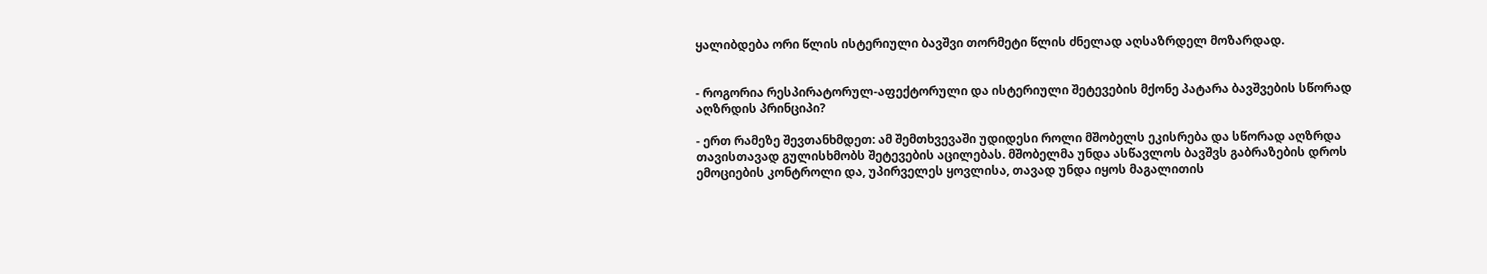ყალიბდება ორი წლის ისტერიული ბავშვი თორმეტი წლის ძნელად აღსაზრდელ მოზარდად.


- როგორია რესპირატორულ-აფექტორული და ისტერიული შეტევების მქონე პატარა ბავშვების სწორად აღზრდის პრინციპი?

- ერთ რამეზე შევთანხმდეთ: ამ შემთხვევაში უდიდესი როლი მშობელს ეკისრება და სწორად აღზრდა თავისთავად გულისხმობს შეტევების აცილებას. მშობელმა უნდა ასწავლოს ბავშვს გაბრაზების დროს ემოციების კონტროლი და, უპირველეს ყოვლისა, თავად უნდა იყოს მაგალითის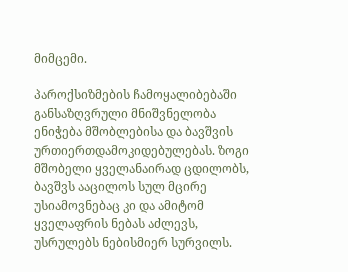მიმცემი.

პაროქსიზმების ჩამოყალიბებაში განსაზღვრული მნიშვნელობა ენიჭება მშობლებისა და ბავშვის ურთიერთდამოკიდებულებას. ზოგი მშობელი ყველანაირად ცდილობს, ბავშვს ააცილოს სულ მცირე უსიამოვნებაც კი და ამიტომ ყველაფრის ნებას აძლევს, უსრულებს ნებისმიერ სურვილს.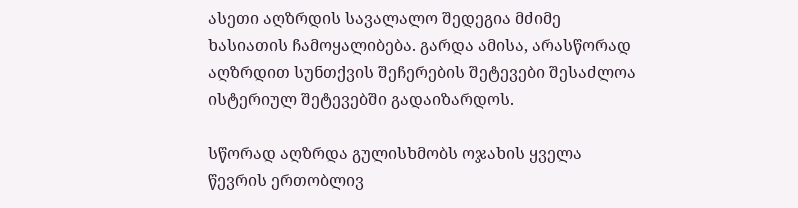ასეთი აღზრდის სავალალო შედეგია მძიმე ხასიათის ჩამოყალიბება. გარდა ამისა, არასწორად აღზრდით სუნთქვის შეჩერების შეტევები შესაძლოა ისტერიულ შეტევებში გადაიზარდოს.

სწორად აღზრდა გულისხმობს ოჯახის ყველა წევრის ერთობლივ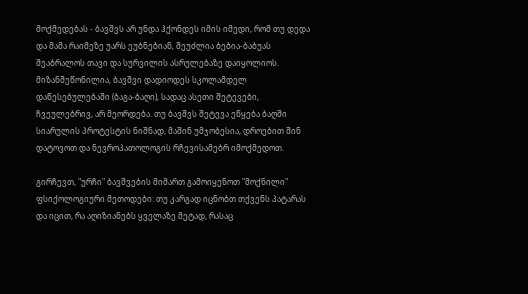მოქმედებას - ბავშვს არ უნდა ჰქონდეს იმის იმედი, რომ თუ დედა და მამა რაიმეზე უარს ეუბნებიან, შეუძლია ბებია-ბაბუას შეაბრალოს თავი და სურვილის ასრულებაზე დაიყოლიოს. მიზანშეწონილია, ბავშვი დადიოდეს სკოლამდელ დაწესებულებაში (ბაგა-ბაღი), სადაც ასეთი შეტევები, ჩვეულებრივ, არ მეორდება. თუ ბავშვს შეტევა ეწყება ბაღში სიარულის პროტესტის ნიშნად, მაშინ უმჯობესია, დროებით შინ დატოვოთ და ნევროპათოლოგის რჩევისამებრ იმოქმედოთ.

გირჩევთ, "ურჩი" ბავშვების მიმართ გამოიყენოთ "მოქნილი" ფსიქოლოგიური მეთოდები: თუ კარგად იცნობთ თქვენს პატარას და იცით, რა აღიზიანებს ყველაზე მეტად, რასაც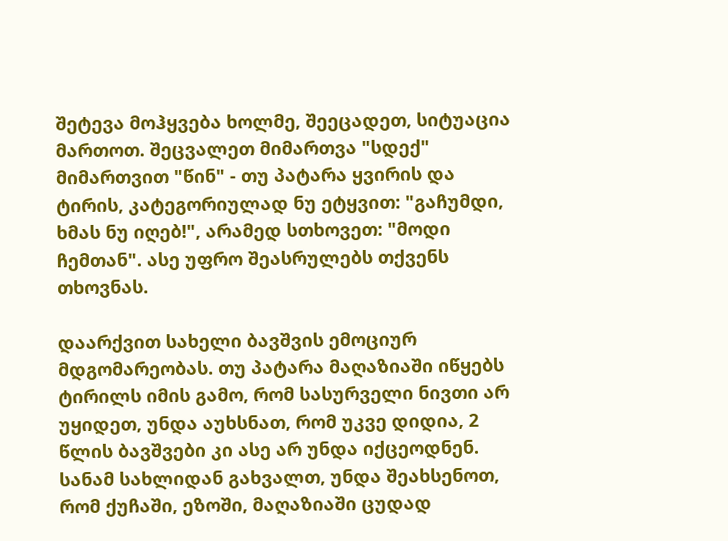შეტევა მოჰყვება ხოლმე, შეეცადეთ, სიტუაცია მართოთ. შეცვალეთ მიმართვა "სდექ" მიმართვით "წინ" - თუ პატარა ყვირის და ტირის, კატეგორიულად ნუ ეტყვით: "გაჩუმდი, ხმას ნუ იღებ!", არამედ სთხოვეთ: "მოდი ჩემთან". ასე უფრო შეასრულებს თქვენს თხოვნას.

დაარქვით სახელი ბავშვის ემოციურ მდგომარეობას. თუ პატარა მაღაზიაში იწყებს ტირილს იმის გამო, რომ სასურველი ნივთი არ უყიდეთ, უნდა აუხსნათ, რომ უკვე დიდია, 2 წლის ბავშვები კი ასე არ უნდა იქცეოდნენ. სანამ სახლიდან გახვალთ, უნდა შეახსენოთ, რომ ქუჩაში, ეზოში, მაღაზიაში ცუდად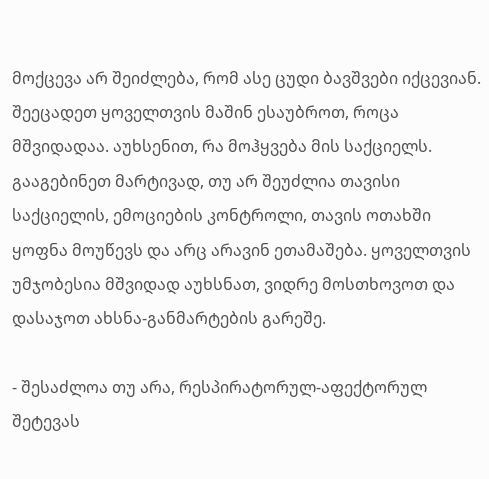მოქცევა არ შეიძლება, რომ ასე ცუდი ბავშვები იქცევიან. შეეცადეთ ყოველთვის მაშინ ესაუბროთ, როცა მშვიდადაა. აუხსენით, რა მოჰყვება მის საქციელს. გააგებინეთ მარტივად, თუ არ შეუძლია თავისი საქციელის, ემოციების კონტროლი, თავის ოთახში ყოფნა მოუწევს და არც არავინ ეთამაშება. ყოველთვის უმჯობესია მშვიდად აუხსნათ, ვიდრე მოსთხოვოთ და დასაჯოთ ახსნა-განმარტების გარეშე.

- შესაძლოა თუ არა, რესპირატორულ-აფექტორულ შეტევას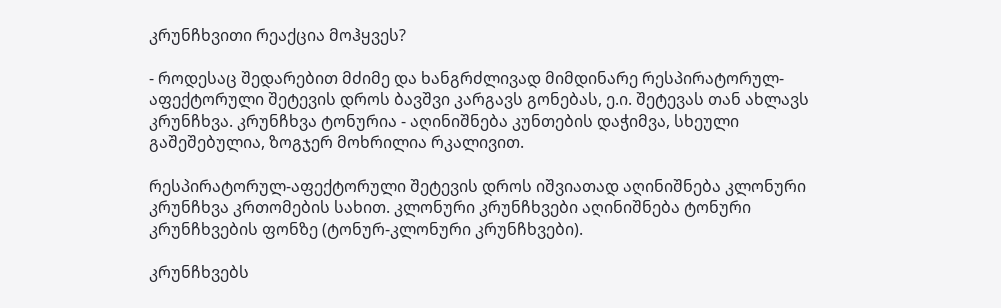კრუნჩხვითი რეაქცია მოჰყვეს?

- როდესაც შედარებით მძიმე და ხანგრძლივად მიმდინარე რესპირატორულ-აფექტორული შეტევის დროს ბავშვი კარგავს გონებას, ე.ი. შეტევას თან ახლავს კრუნჩხვა. კრუნჩხვა ტონურია - აღინიშნება კუნთების დაჭიმვა, სხეული გაშეშებულია, ზოგჯერ მოხრილია რკალივით.

რესპირატორულ-აფექტორული შეტევის დროს იშვიათად აღინიშნება კლონური კრუნჩხვა კრთომების სახით. კლონური კრუნჩხვები აღინიშნება ტონური კრუნჩხვების ფონზე (ტონურ-კლონური კრუნჩხვები).

კრუნჩხვებს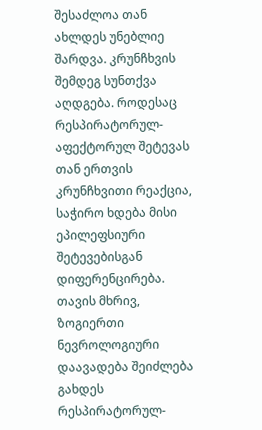შესაძლოა თან ახლდეს უნებლიე შარდვა. კრუნჩხვის შემდეგ სუნთქვა აღდგება. როდესაც რესპირატორულ-აფექტორულ შეტევას თან ერთვის კრუნჩხვითი რეაქცია, საჭირო ხდება მისი ეპილეფსიური შეტევებისგან დიფერენცირება. თავის მხრივ, ზოგიერთი ნევროლოგიური დაავადება შეიძლება გახდეს რესპირატორულ-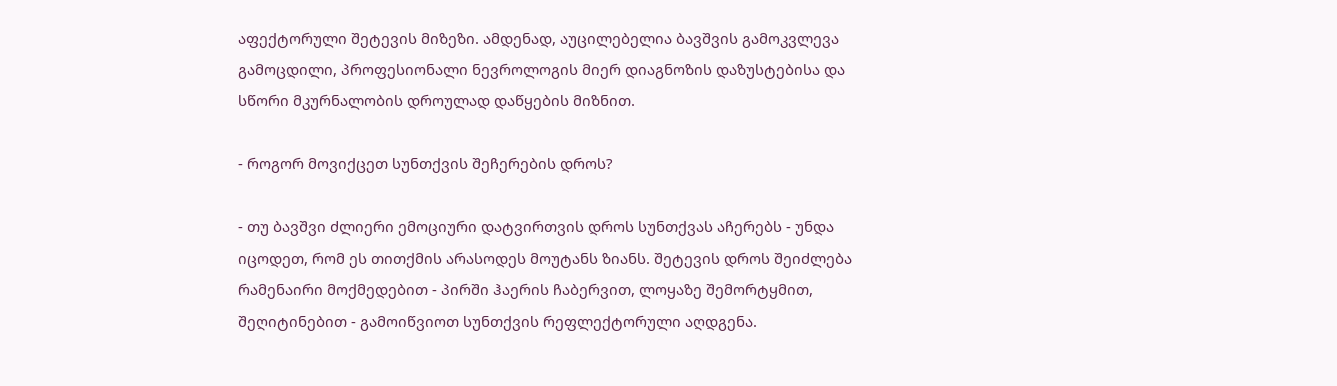აფექტორული შეტევის მიზეზი. ამდენად, აუცილებელია ბავშვის გამოკვლევა გამოცდილი, პროფესიონალი ნევროლოგის მიერ დიაგნოზის დაზუსტებისა და სწორი მკურნალობის დროულად დაწყების მიზნით.

- როგორ მოვიქცეთ სუნთქვის შეჩერების დროს?

- თუ ბავშვი ძლიერი ემოციური დატვირთვის დროს სუნთქვას აჩერებს - უნდა იცოდეთ, რომ ეს თითქმის არასოდეს მოუტანს ზიანს. შეტევის დროს შეიძლება რამენაირი მოქმედებით - პირში ჰაერის ჩაბერვით, ლოყაზე შემორტყმით, შეღიტინებით - გამოიწვიოთ სუნთქვის რეფლექტორული აღდგენა.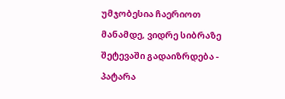უმჯობესია ჩაერიოთ მანამდე, ვიდრე სიბრაზე შეტევაში გადაიზრდება - პატარა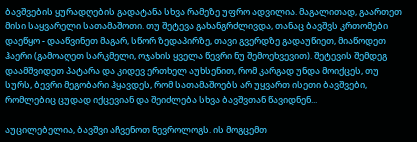ბავშვების ყურადღების გადატანა სხვა რამეზე უფრო ადვილია. მაგალითად, გაართეთ მისი საყვარელი სათამაშოთი. თუ შეტევა გახანგრძლივდა, თანაც ბავშვს კრთომები დაეწყო - დააწვინეთ მაგარ, სწორ ზედაპირზე, თავი გვერდზე გადაუწიეთ, მიაწოდეთ ჰაერი (გამოაღეთ სარკმელი, ოჯახის ყველა წევრი ნუ შემოეხვევით). შეტევის შემდეგ დაამშვიდეთ პატარა და კიდევ ერთხელ აუხსენით, რომ კარგად უნდა მოიქცეს, თუ სურს, ბევრი მეგობარი ჰყავდეს, რომ სათამაშოებს არ უყვართ ისეთი ბავშვები, რომლებიც ცუდად იქცევიან და შეიძლება სხვა ბავშვთან წავიდნენ...

აუცილებელია, ბავშვი აჩვენოთ ნევროლოგს. ის მოგცემთ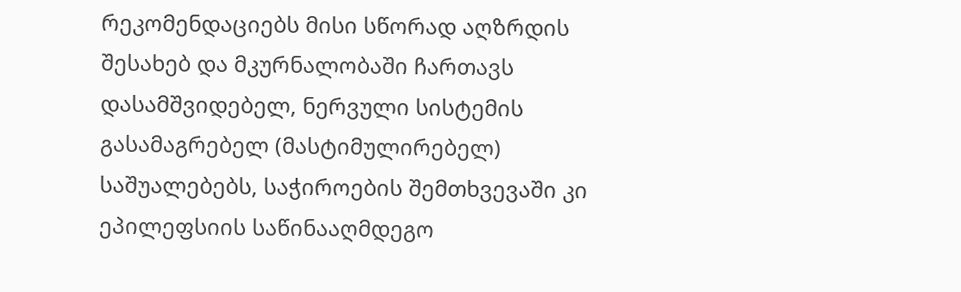რეკომენდაციებს მისი სწორად აღზრდის შესახებ და მკურნალობაში ჩართავს დასამშვიდებელ, ნერვული სისტემის გასამაგრებელ (მასტიმულირებელ) საშუალებებს, საჭიროების შემთხვევაში კი ეპილეფსიის საწინააღმდეგო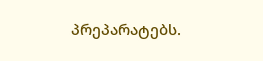პრეპარატებს.